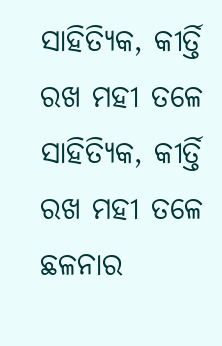ସାହିତ୍ୟିକ, କୀର୍ତ୍ତି ରଖ ମହୀ ତଳେ
ସାହିତ୍ୟିକ, କୀର୍ତ୍ତି ରଖ ମହୀ ତଳେ
ଛଳନାର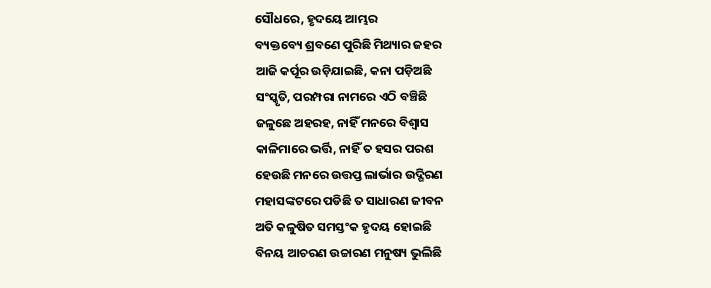ସୌଧରେ, ହୃଦୟେ ଆମ୍ଭର
ବ୍ୟକ୍ତବ୍ୟେ ଶ୍ରବଣେ ପୁରିଛି ମିଥ୍ୟାର ଜହର
ଆଜି କର୍ପୂର ଉଡ଼ିଯାଇଛି, କନା ପଡ଼ିଅଛି
ସଂସ୍କୃତି, ପରମ୍ପରା ନାମରେ ଏଠି ବଞ୍ଚିଛି
ଜଳୁଛେ ଅହରହ, ନାହିଁ ମନରେ ବିଶ୍ୱାସ
କାଳିମାରେ ଭର୍ତ୍ତି, ନାହିଁ ତ ହସର ପରଶ
ହେଉଛି ମନରେ ଉତ୍ତପ୍ତ ଲାର୍ଭାର ଉଦ୍ଗିରଣ
ମହାସଙ୍କଟରେ ପଡିଛି ତ ସାଧାରଣ ଜୀବନ
ଅତି କଳୁଷିତ ସମସ୍ତଂକ ହୃଦୟ ହୋଇଛି
ବିନୟ ଆଚରଣ ଉଚ୍ଚାରଣ ମନୁଷ୍ୟ ଭୁଲିଛି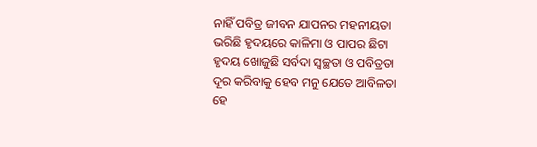ନାହିଁ ପବିତ୍ର ଜୀବନ ଯାପନର ମହନୀୟତା
ଭରିଛି ହୃଦୟରେ କାଳିମା ଓ ପାପର ଛିଟା
ହୃଦୟ ଖୋଜୁଛି ସର୍ବଦା ସ୍ୱଚ୍ଛତା ଓ ପବିତ୍ରତା
ଦୂର କରିବାକୁ ହେବ ମନୁ ଯେତେ ଆବିଳତା
ହେ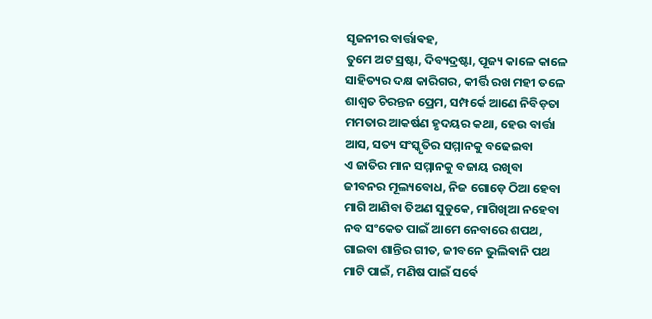ସୃଜନୀର ବାର୍ତ୍ତାଵହ,
ତୁମେ ଅଟ ସ୍ରଷ୍ଟା, ଦିବ୍ୟଦ୍ରଷ୍ଟା, ପୂଜ୍ୟ କାଳେ କାଳେ
ସାହିତ୍ୟର ଦକ୍ଷ କାରିଗର, କୀର୍ତ୍ତି ରଖ ମହୀ ତଳେ
ଶାଶ୍ୱତ ଚିରନ୍ତନ ପ୍ରେମ, ସମ୍ପର୍କେ ଆଣେ ନିବିଡ଼ତା
ମମତାର ଆକର୍ଷଣ ହୃଦୟର କଥା, ହେଉ ବାର୍ତ୍ତା
ଆସ, ସତ୍ୟ ସଂସ୍କୃତିର ସମ୍ମାନକୁ ବଢେଇବା
ଏ ଜାତିର ମାନ ସମ୍ମାନକୁ ବଜାୟ ରଖିବା
ଜୀବନର ମୂଲ୍ୟବୋଧ, ନିଜ ଗୋଡ଼େ ଠିଆ ହେବା
ମାଗି ଆଣିବା ତିଅଣ ସୁଡୁକେ, ମାଗିଖିଆ ନହେବା
ନବ ସଂକେତ ପାଇଁ ଆମେ ନେବାରେ ଶପଥ,
ଗାଇବା ଶାନ୍ତିର ଗୀତ, ଜୀବନେ ଭୁଲିଵାନି ପଥ
ମାଟି ପାଇଁ, ମଣିଷ ପାଇଁ ସର୍ଵେ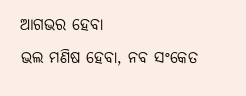ଆଗଭର ହେବା
ଭଲ ମଣିଷ ହେବା, ନବ ସଂକେତ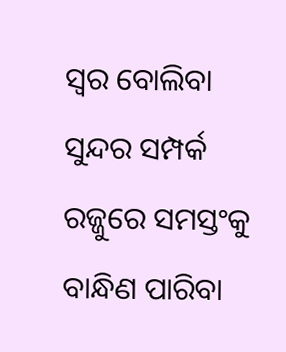ସ୍ୱର ବୋଲିବା
ସୁନ୍ଦର ସମ୍ପର୍କ ରଜ୍ଜୁରେ ସମସ୍ତଂକୁ ବାନ୍ଧିଣ ପାରିବା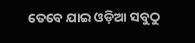ତେବେ ଯାଇ ଓଡ଼ିଆ ସବୁଠୁ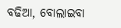ବଢିଆ, ବୋଲାଇବା